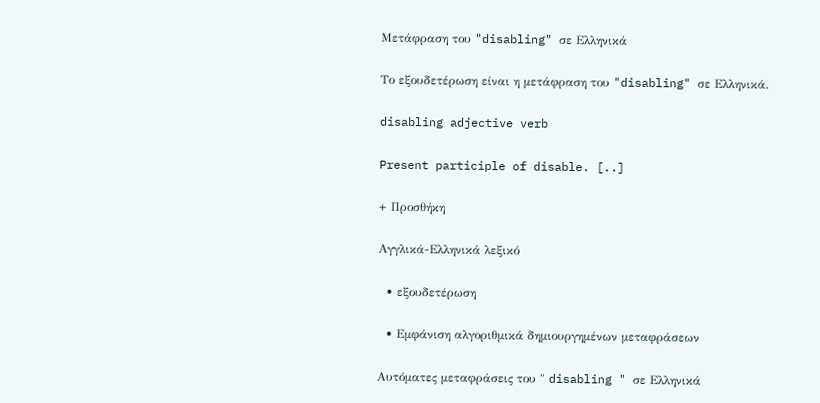Μετάφραση του "disabling" σε Ελληνικά

Το εξουδετέρωση είναι η μετάφραση του "disabling" σε Ελληνικά.

disabling adjective verb

Present participle of disable. [..]

+ Προσθήκη

Αγγλικά-Ελληνικά λεξικό

  • εξουδετέρωση

  • Εμφάνιση αλγοριθμικά δημιουργημένων μεταφράσεων

Αυτόματες μεταφράσεις του " disabling " σε Ελληνικά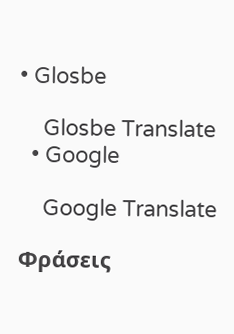• Glosbe

    Glosbe Translate
  • Google

    Google Translate

Φράσεις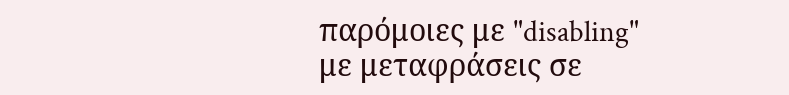παρόμοιες με "disabling" με μεταφράσεις σε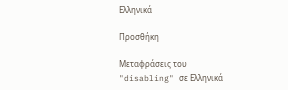Ελληνικά

Προσθήκη

Μεταφράσεις του "disabling" σε Ελληνικά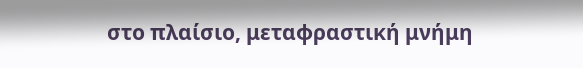στο πλαίσιο, μεταφραστική μνήμη